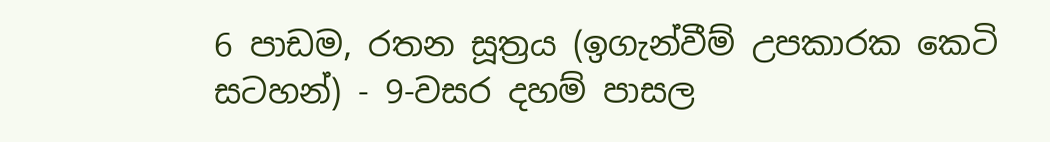6 පාඩම, රතන සූත්‍රය (ඉගැන්වීම් උපකාරක කෙටි සටහන්) - 9-වසර දහම් පාසල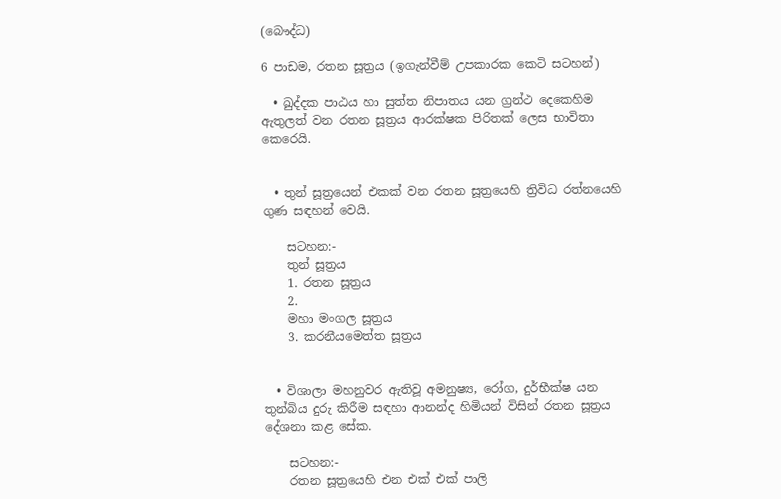(බෞද්ධ)

6 පාඩම, රතන සූත්‍රය (ඉගැන්වීම් උපකාරක කෙටි සටහන්)

  • ඛුද්දක පාඨය හා සුත්ත නිපාතය යන ග්‍රන්ථ දෙකෙහිම ඇතුලත් වන රතන සූත්‍රය ආරක්ෂක පිරිතක් ලෙස භාවිතා කෙරෙයි.


  • තුන් සූත්‍රයෙන් එකක් වන රතන සූත්‍රයෙහි ත්‍රිවිධ රත්නයෙහි ගුණ සඳහන් වෙයි.

    සටහන:-
    තුන් සූත්‍රය
    1. රතන සූත්‍රය
    2.
    මහා මංගල සූත්‍රය
    3. කරනීයමෙත්ත සූත්‍රය


  • විශාලා මහනුවර ඇතිවූ අමනුෂ්‍ය, රෝග, දුර්භීක්ෂ යන තුන්බිය දුරු කිරීම සඳහා ආනන්ද හිමියන් විසින් රතන සූත්‍රය දේශනා කළ සේක.

    සටහන:-
    රතන සූත්‍රයෙහි එන එක් එක් පාලි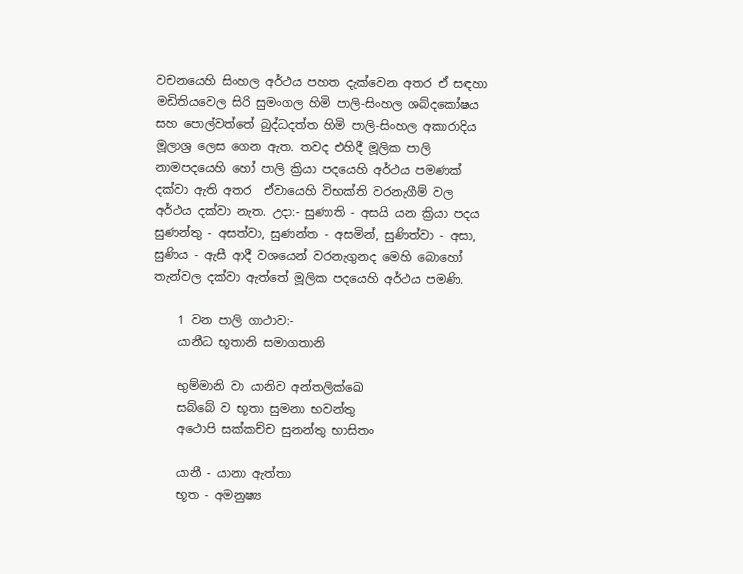වචනයෙහි සිංහල අර්ථය පහත දැක්වෙන අතර ඒ සඳහා මඩිතියවෙල සිරි සුමංගල හිමි පාලි-සිංහල ශබ්දකෝෂය සහ පොල්වත්තේ බුද්ධදත්ත හිමි පාලි-සිංහල අකාරාදිය මූලාශ්‍ර ලෙස ගෙන ඇත. තවද එහිදී මූලික පාලි නාමපදයෙහි හෝ පාලි ක්‍රියා පදයෙහි අර්ථය පමණක් දක්වා ඇති අතර  ඒවායෙහි විභක්ති වරනැගීම් වල අර්ථය දක්වා නැත. උදා:- සුණාති - අසයි යන ක්‍රියා පදය සුණන්තු - අසත්වා, සුණන්ත - අසමින්, සුණිත්වා - අසා, සුණිය - ඇසී ආදී වශයෙන් වරනැගුනද මෙහි බොහෝ තැන්වල දක්වා ඇත්තේ මූලික පදයෙහි අර්ථය පමණි.

    1 වන පාලි ගාථාව:-
    යානීධ භූතානි සමාගතානි

    භුම්මානි වා යානිව අන්තලික්ඛෙ
    සබ්බේ ව භූතා සුමනා භවන්තු
    අථොපි සක්කච්ච සුනන්තු භාසිතං

    යානී - යානා ඇත්තා
    භූත - අමනුෂ්‍ය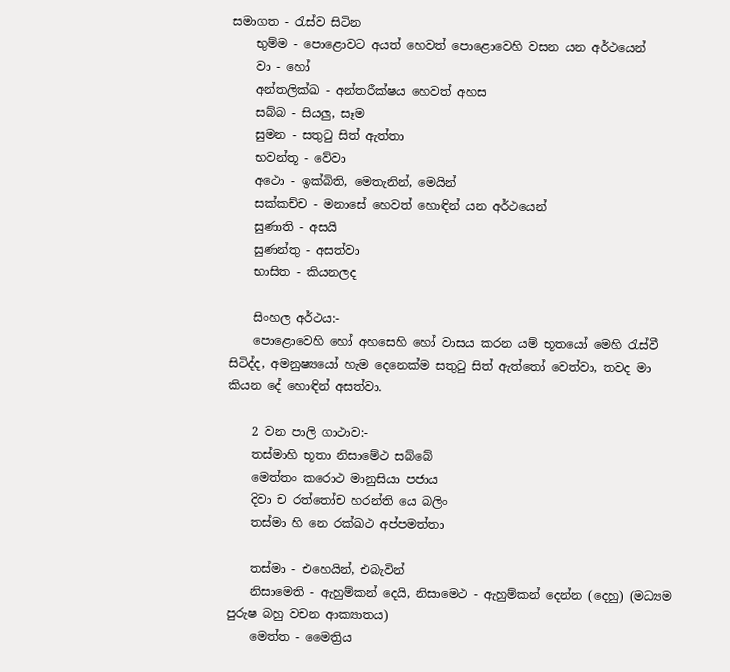සමාගත - රැස්ව සිටින
    භුම්ම - පොළොවට අයත් හෙවත් පොළොවෙහි වසන යන අර්ථයෙන්
    වා - හෝ
    අන්තලික්ඛ - අන්තරීක්ෂය හෙවත් අහස
    සබ්බ - සියලු, සෑම
    සුමන - සතුටු සිත් ඇත්තා
    භවන්තූ - වේවා
    අථො - ඉක්බිති, මෙතැනින්, මෙයින්
    සක්කච්ච - මනාසේ හෙවත් හොඳින් යන අර්ථයෙන්
    සුණාති - අසයි
    සුණන්තු - අසත්වා
    භාසිත - කියනලද

    සිංහල අර්ථය:-
    පොළොවෙහි හෝ අහසෙහි හෝ වාසය කරන යම් භූතයෝ මෙහි රැස්වී සිටිද්ද, අමනුෂ්‍ය‍යෝ හැම දෙනෙක්ම සතුටු සිත් ඇත්තෝ වෙත්වා, තවද මා කියන දේ හොඳින් අසත්වා.

    2 වන පාලි ගාථාව:-
    තස්මාහි භූතා නිසාමේථ සබ්බේ
    මෙත්තං කරොථ මානුසියා පජාය
    දිවා ච රත්තෝච හරන්ති යෙ බලිං
    තස්මා හි නෙ රක්ඛථ අප්පමත්තා

    තස්මා - එහෙයින්, එබැවින්
    නිසාමෙති - ඇහුම්කන් දෙයි, නිසාමෙථ - ඇහුම්කන් දෙන්න (දෙහු) (මධ්‍යම පුරුෂ බහු වචන ආක්‍යාතය)
    මෙත්ත - මෛත්‍රිය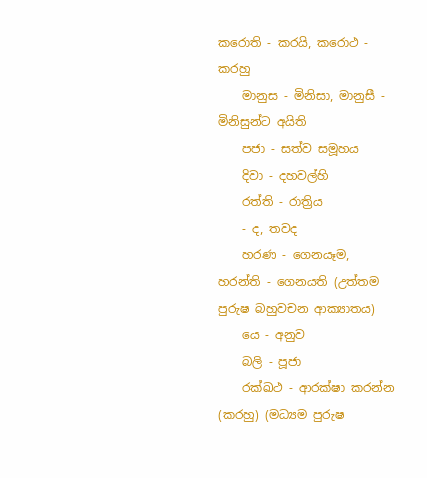කරොති - කරයි, කරොථ - කරහු
    මානුස - මිනිසා, මානුසී - මිනිසුන්ට අයිති
    පජා - සත්ව සමූහය
    දිවා - දහවල්හි
    රත්ති - රාත්‍රිය
    - ද, තවද
    හරණ - ගෙනයෑම, හරන්ති - ගෙනයති (උත්තම පුරුෂ බහුවචන ආක්‍යාතය)
    යෙ - අනුව
    බලි - පූජා
    රක්ඛථ - ආරක්ෂා කරන්න (කරහු) (මධ්‍යම පුරුෂ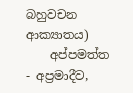බහුවචන ආක්‍යාතය)
    අප්පමත්ත - අප්‍රමාදීව,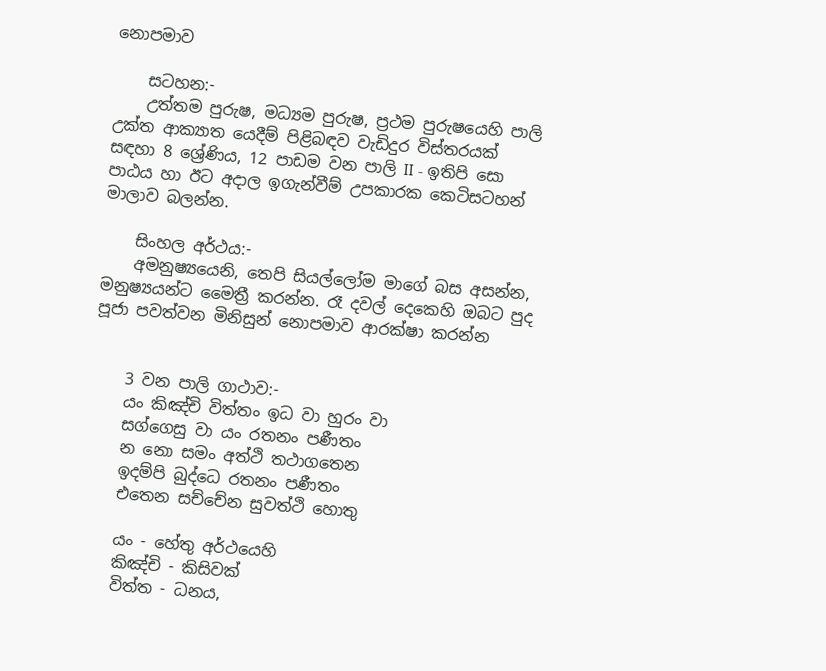නොපමාව

    සටහන:-
    උත්තම පුරුෂ, මධ්‍යම පුරුෂ, ප්‍රථම පුරුෂයෙහි පාලි උක්ත ආක්‍යාත යෙදීම් පිළිබඳව වැඩිදුර විස්තරයක් සඳහා 8 ශ්‍රේණිය, 12 පාඩම වන පාලි II - ඉතිපි සො පාඨය හා ඊට අදාල ඉගැන්වීම් උපකාරක කෙටිසටහන් මාලාව බලන්න.

    සිංහල අර්ථය:-
    අමනුෂ්‍ය‍යෙනි, තෙපි සියල්ලෝම මාගේ බස අසන්න, මනුෂ්‍ය‍යන්ට මෛත්‍රී කරන්න. රෑ දවල් දෙකෙහි ඔබට පුද පූජා පවත්වන මිනිසුන් නොපමාව ආරක්ෂා කරන්න


    3 වන පාලි ගාථාව:-
    යං කිඤ්චි විත්තං ඉධ වා හුරං වා
    සග්ගෙසු වා යං රතනං පණීතං
    න නො සමං අත්ථි තථාගතෙන
    ඉදම්පි බුද්ධෙ රතනං පණීතං
    එතෙන සච්චේන සුවත්ථි හොතු

    යං - හේතු අර්ථයෙහි
    කිඤ්චි - කිසිවක්
    විත්ත - ධනය,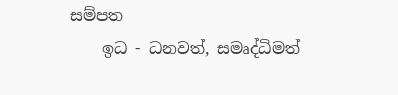සම්පත
    ඉධ - ධනවත්, සමෘද්ධිමත්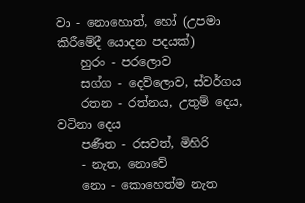වා - නොහොත්, හෝ (උපමා කිරීමේදී යොදන පදයක්)
    හුරං - පරලොව
    සග්ග - දෙව්ලොව, ස්වර්ගය
    රතන - රත්නය, උතුම් දෙය, වටිනා දෙය
    පණීත - රසවත්, මිහිරි
    - නැත, නොවේ
    නො - කොහෙත්ම නැත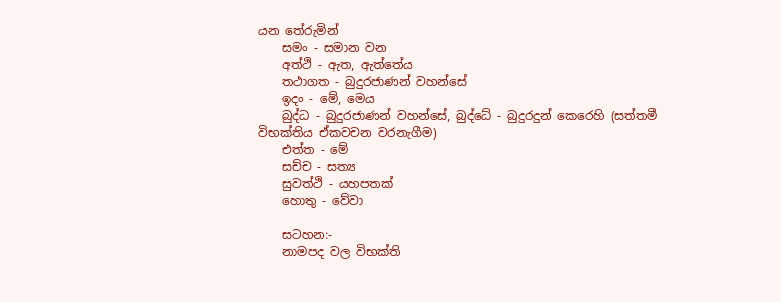යන තේරුමින්
    සමං - සමාන වන
    අත්ථි - ඇත, ඇත්තේය
    තථාගත - බුදුරජාණන් වහන්සේ
    ඉදං - මේ, මෙය
    බුද්ධ - බුදුරජාණන් වහන්සේ, බුද්ධේ - බුදුරදුන් කෙරෙහි (සත්තමී විභක්තිය ඒකවචන වරනැගීම)
    එත්ත - මේ
    සච්ච - සත්‍ය
    සුවත්ථි - යහපතක්
    හොතු - වේවා

    සටහන:-
    නාමපද වල විභක්ති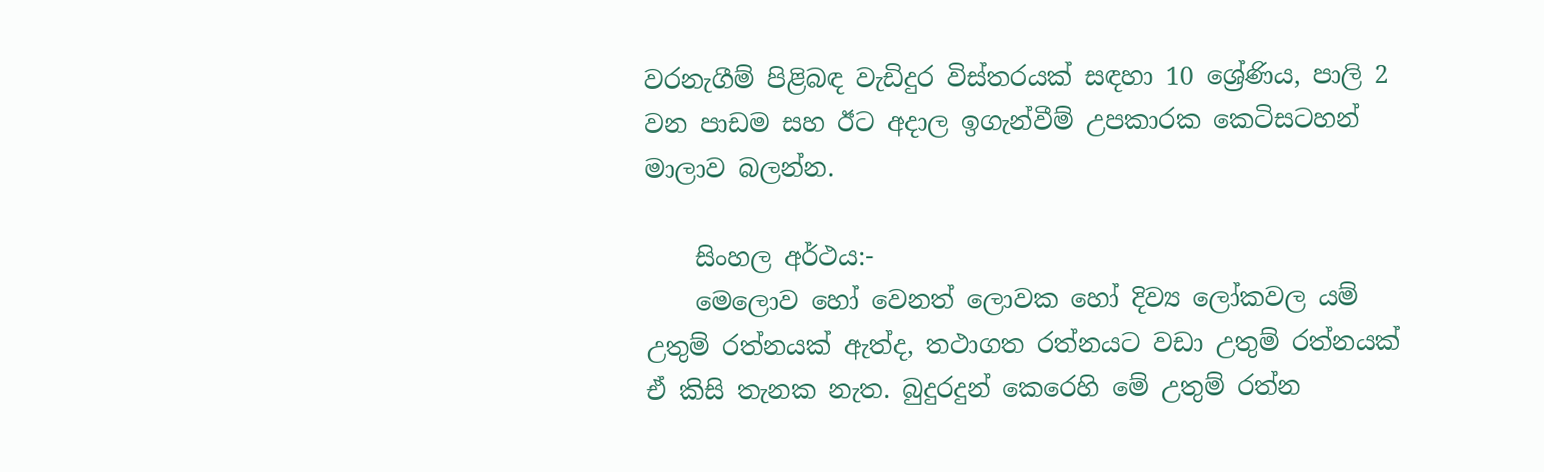වරනැගීම් පිළිබඳ වැඩිදුර විස්තරයක් සඳහා 10 ශ්‍රේණිය, පාලි 2 වන පාඩම සහ ඊට අදාල ඉගැන්වීම් උපකාරක කෙටිසටහන් මාලාව බලන්න.

    සිංහල අර්ථය:-
    මෙලොව හෝ වෙනත් ලොවක හෝ දිව්‍ය ලෝකවල යම් උතුම් රත්නයක් ඇත්ද, තථාගත රත්නයට වඩා උතුම් රත්නයක් ඒ කිසි තැනක නැත. බුදුරදුන් කෙරෙහි මේ උතුම් රත්න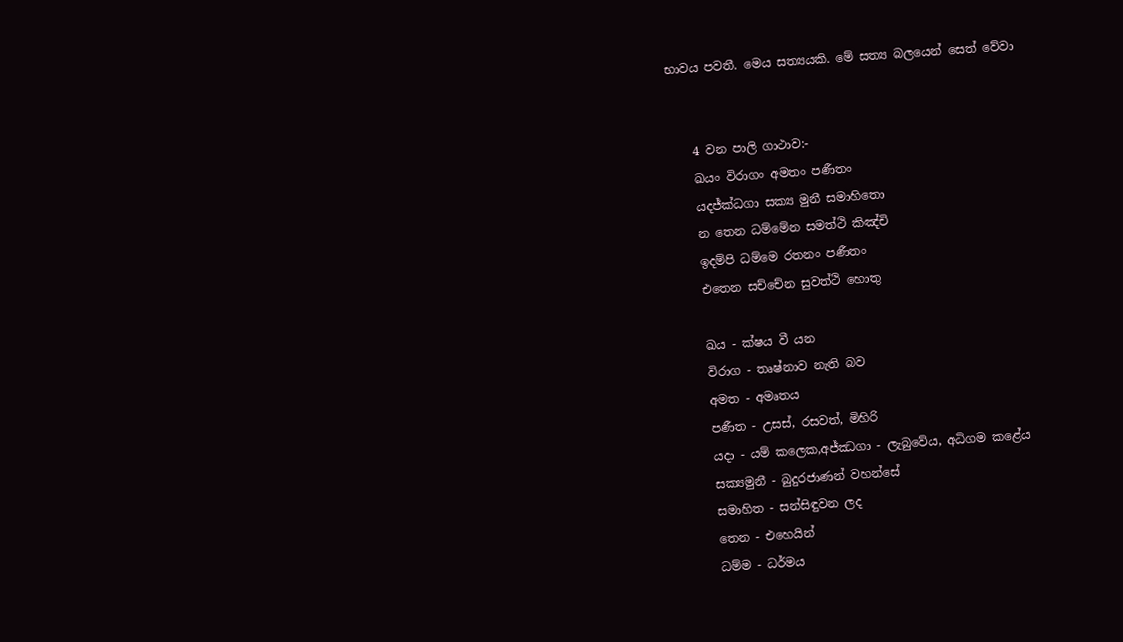භාවය පවතී. මෙය සත්‍ය‍යකි. මේ සත්‍ය බලයෙන් සෙත් වේවා


    4 වන පාලි ගාථාව:-
    ඛයං විරාගං අමතං පණීතං
    යදජ්ක්‍ධගා සක්‍ය මුනී සමාහිතො
    න තෙන ධම්මේන සමත්ථි කිඤ්චි
    ඉදම්පි ධම්මෙ රතනං පණීතං
    එතෙන සච්චේන සුවත්ථි හොතු

    ඛය - ක්ෂය වී යන
    විරාග - තෘෂ්නාව නැති බව
    අමත - අමෘතය
    පණීත - උසස්, රසවත්, මිහිරි
    යදා - යම් කලෙක,අජ්ඣගා - ලැබුවේය, අධිගම කළේය
    සක්‍යමුනී - බුදුරජාණන් වහන්සේ
    සමාහිත - සන්සිඳුවන ලද
    තෙන - එහෙයින්
    ධම්ම - ධර්මය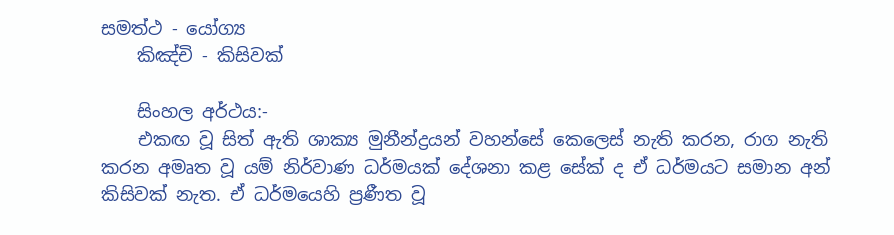සමත්ථ - යෝග්‍ය
    කිඤ්චි - කිසිවක්

    සිංහල අර්ථය:-
    එකඟ වූ සිත් ඇති ශාක්‍ය මුනීන්ද්‍රයන් වහන්සේ කෙලෙස් නැති කරන, රාග නැති කරන අමෘත වූ යම් නිර්වාණ ධර්මයක් දේශනා කළ සේක් ද ඒ ධර්මයට සමාන අන් කිසිවක් නැත. ඒ ධර්මයෙහි ප්‍රණීත වූ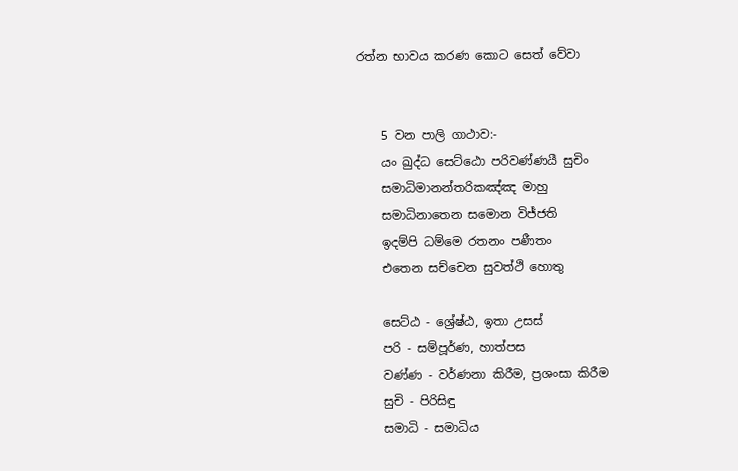රත්න භාවය කරණ කොට සෙත් වේවා


    5 වන පාලි ගාථාව:-
    යං ඛුද්ධ සෙට්ඨො පරිවණ්ණයී සුචිං
    සමාධිමානන්තරිකඤ්ඤ මාහු
    සමාධිනාතෙන සමොන විජ්ජති
    ඉදම්පි ධම්මෙ රතනං පණීතං
    එතෙන සච්චෙන සුවත්ථි හොතු

    සෙට්ඨ - ශ්‍රේෂ්ඨ, ඉතා උසස්
    පරි - සම්පූර්ණ, හාත්පස
    වණ්ණ - වර්ණනා කිරීම, ප්‍රශංසා කිරීම
    සුචි - පිරිසිඳු
    සමාධි - සමාධිය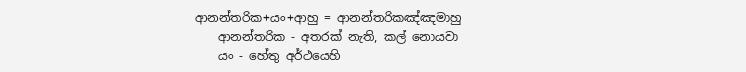ආනන්තරික+යං+ආහු = ආනන්තරිකඤ්ඤමාහු
    ආනන්තරික - අතරක් නැති, කල් නොයවා
    යං - හේතු අර්ථයෙහි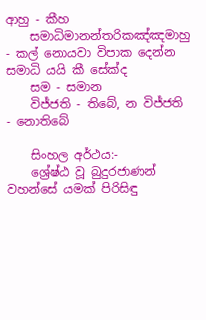ආහු - කීහ
    සමාධිමානන්තරිකඤ්ඤමාහු - කල් නොයවා විපාක දෙන්න සමාධි යයි කී සේක්ද
    සම - සමාන
    විජ්ජති - තිබේ, න විජ්ජති - නොතිබේ

    සිංහල අර්ථය:-
    ශ්‍රේෂ්ඨ වූ බුදුරජාණන් වහන්සේ යමක් පිරිසිඳු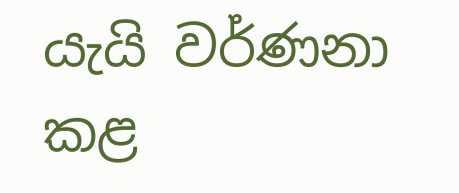යැයි වර්ණනා කළ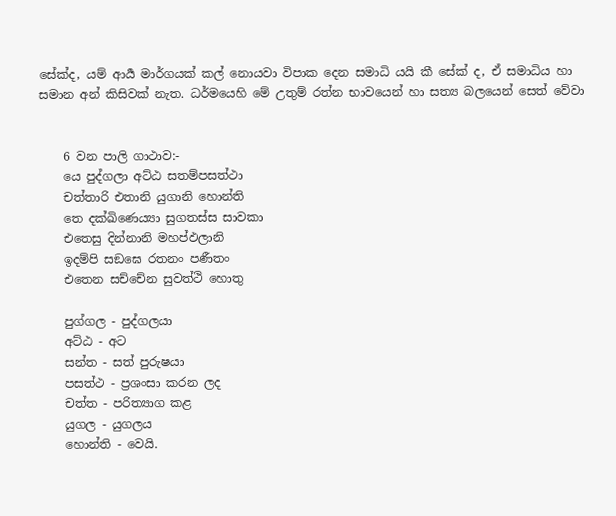සේක්ද, යම් ආර්‍ය මාර්ගයක් කල් නොයවා විපාක දෙන සමාධි යයි කී සේක් ද, ඒ සමාධිය හා සමාන අන් කිසිවක් නැත. ධර්මයෙහි මේ උතුම් රත්න භාවයෙන් හා සත්‍ය බලයෙන් සෙත් වේවා


    6 වන පාලි ගාථාව:-
    යෙ පුද්ගලා අට්ඨ සතම්පසත්ථා
    චත්තාරි එතානි යුගානි හොන්ති
    තෙ දක්ඛිණෙය්‍යා සුගතස්ස සාවකා
    එතෙසු දින්නානි මහප්ඵලානි
    ඉදම්පි සඞඝෙ රතනං පණීතං
    එතෙන සච්චේන සුවත්ථි හොතු

    පුග්ගල - පුද්ගලයා
    අට්ඨ - අට
    සන්ත - සත් පුරුෂයා
    පසත්ථ - ප්‍රශංසා කරන ලද
    චත්ත - පරිත්‍යාග කළ
    යුගල - යුගලය
    හොන්ති - වෙයි.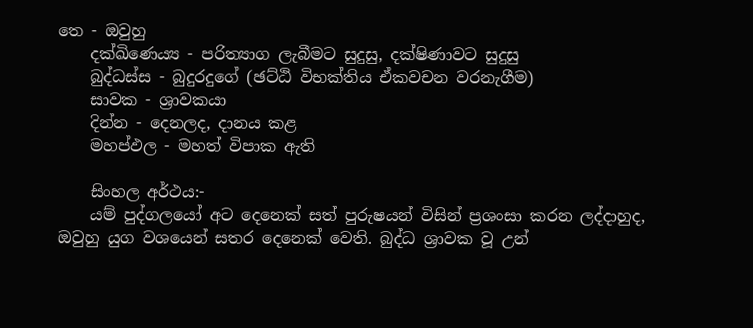තෙ - ඔවුහු
    දක්ඛිණෙය්‍ය - පරිත්‍යාග ලැබීමට සුදුසු, දක්ෂිණාවට සුදුසු
    බුද්ධස්ස - බුදුරදුගේ (ඡට්ඨි විභක්තිය ඒකවචන වරනැගීම)
    සාවක - ශ්‍රාවකයා
    දින්න - දෙනලද, දානය කළ
    මහප්ඵල - මහත් විපාක ඇති

    සිංහල අර්ථය:-
    යම් පුද්ගලයෝ අට දෙනෙක් සත් පුරුෂයන් විසින් ප්‍රශංසා කරන ලද්දාහුද, ඔවුහු යුග වශයෙන් සතර දෙනෙක් වෙති. බුද්ධ ශ්‍රාවක වූ උන්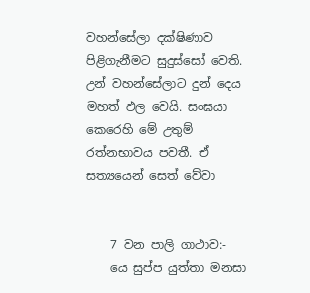වහන්සේලා දක්ෂිණාව පිළිගැනීමට සුදුස්සෝ වෙති. උන් වහන්සේලාට දුන් දෙය මහත් ඵල වෙයි. සංඝයා කෙරෙහි මේ උතුම් රත්නභාවය පවතී. ඒ සත්‍ය‍යෙන් සෙත් වේවා


    7 වන පාලි ගාථාව:-
    යෙ සුප්ප යුත්තා මනසා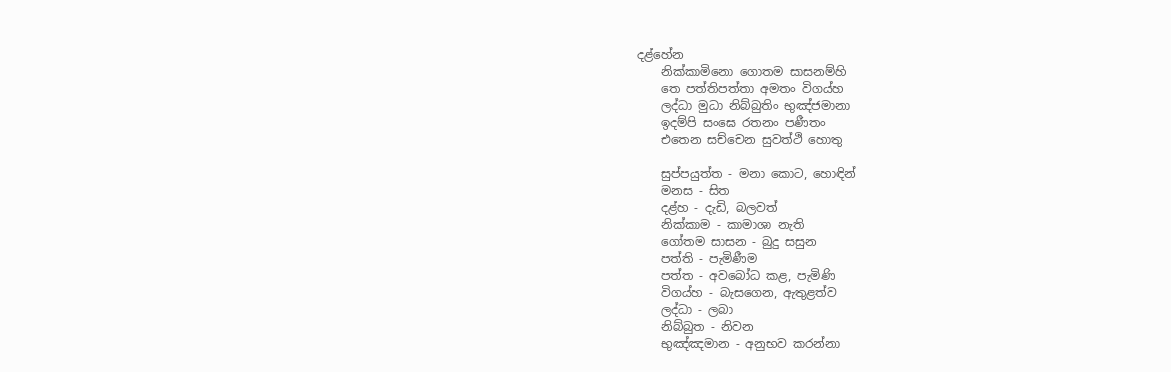දළ්හේන
    නික්කාමිනො ගොතම සාසනම්හි
    තෙ පත්තිපත්තා අමතං විගය්හ
    ලද්ධා මුධා නිබ්බුතිං භුඤ්ජමානා
    ඉදම්පි සංඝෙ රතනං පණීතං
    එතෙන සච්චෙන සුවත්ථි හොතු

    සුප්පයුත්ත - මනා කොට, හොඳින්
    මනස - සිත
    දළ්හ - දැඩි, බලවත්
    නික්කාම - කාමාශා නැති
    ගෝතම සාසන - බුදු සසුන
    පත්ති - පැමිණීම
    පත්ත - අවබෝධ කළ, පැමිණි
    විගය්හ - බැසගෙන, ඇතුළත්ව
    ලද්ධා - ලබා
    නිබ්බුත - නිවන
    භුඤ්ඤමාන - අනුභව කරන්නා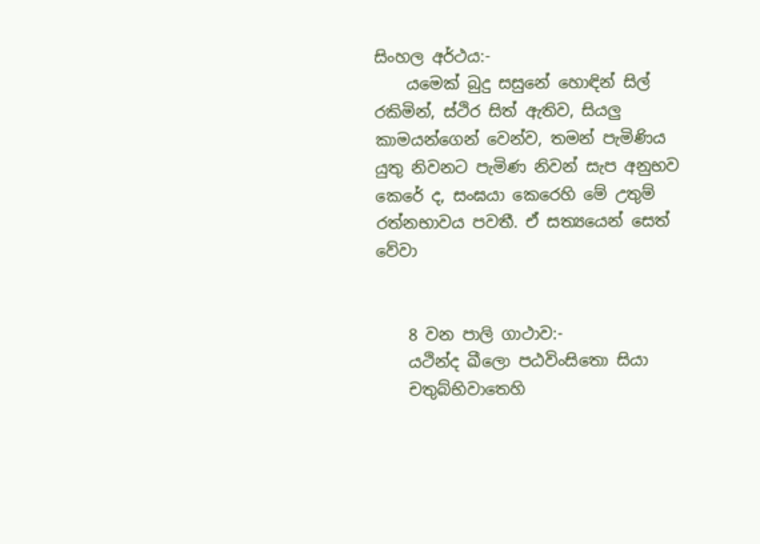සිංහල අර්ථය:-
    යමෙක් බුදු සසුනේ හොඳින් සිල් රකිමින්, ස්ථිර සිත් ඇතිව, සියලු කාමයන්ගෙන් වෙන්ව, තමන් පැමිණිය යුතු නිවනට පැමිණ නිවන් සැප අනුභව කෙරේ ද, සංඝයා කෙරෙහි මේ උතුම් රත්නභාවය පවතී. ඒ සත්‍ය‍යෙන් සෙත් වේවා


    8 වන පාලි ගාථාව:-
    යථින්ද ඛීලො පඨවිංසිතො සියා
    චතුබ්භිවාතෙහි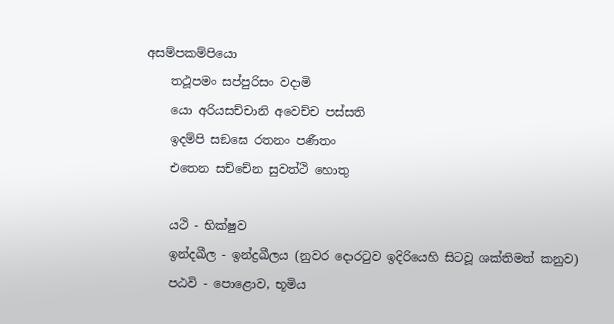අසම්පකම්පියො
    තථූපමං සප්පුරිසං වදාමි
    යො අරියසච්චානි අවෙච්ච පස්සති
    ඉදම්පි සඞඝෙ රතනං පණීතං
    එතෙන සච්චේන සුවත්ථි හොතු

    යථි - භික්ෂුව
    ඉන්දඛීල - ඉන්ද්‍රඛීලය (නුවර දොරටුව ඉදිරියෙහි සිටවූ ශක්තිමත් කනුව)
    පඨවි - පොළොව, භූමිය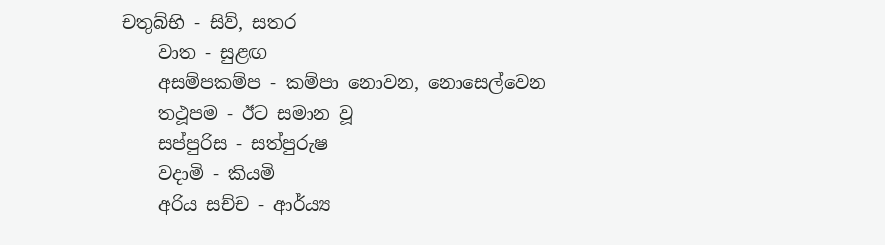චතුබ්භි - සිව්, සතර
    වාත - සුළඟ
    අසම්පකම්ප - කම්පා නොවන, නොසෙල්වෙන
    තථූපම - ඊට සමාන වූ
    සප්පුරිස - සත්පුරුෂ
    වදාමි - කියමි
    අරිය සච්ච - ආර්ය්‍ය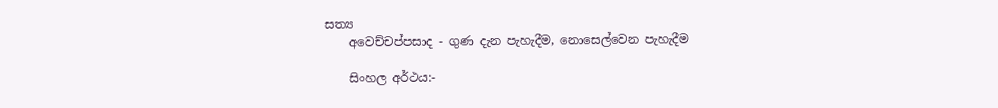සත්‍ය
    අවෙච්චප්පසාද - ගුණ දැන පැහැදීම, නොසෙල්වෙන පැහැදීම

    සිංහල අර්ථය:-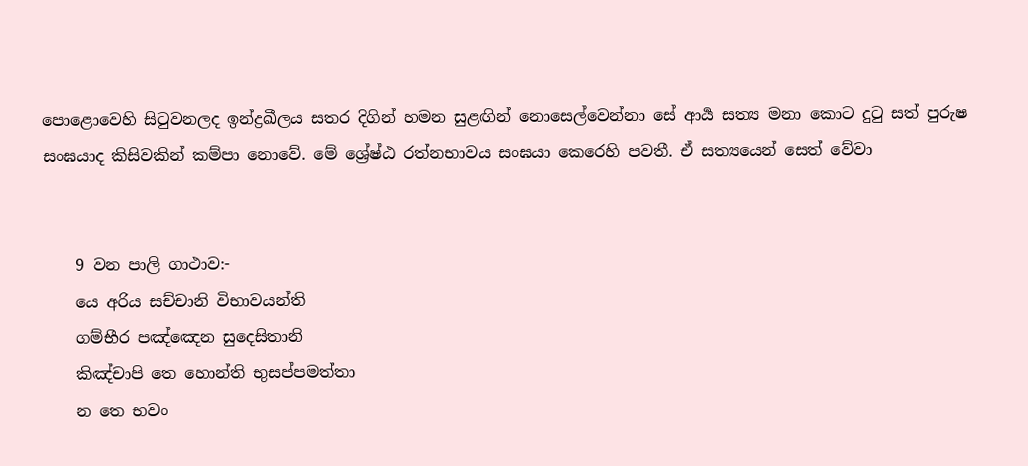පොළොවෙහි සිටුවනලද ඉන්ද්‍රඛීලය සතර දිගින් හමන සුළඟින් නොසෙල්වෙන්නා සේ ආර්‍ය සත්‍ය මනා කොට දුටු සත් පුරුෂ සංඝයාද කිසිවකින් කම්පා නොවේ. මේ ශ්‍රේෂ්ඨ රත්නභාවය සංඝයා කෙරෙහි පවතී. ඒ සත්‍ය‍යෙන් සෙත් වේවා


    9 වන පාලි ගාථාව:-
    යෙ අරිය සච්චානි විභාවයන්ති
    ගම්භීර පඤ්ඤෙන සුදෙසිතානි
    කිඤ්චාපි තෙ හොන්ති භුසප්පමත්තා
    න තෙ භවං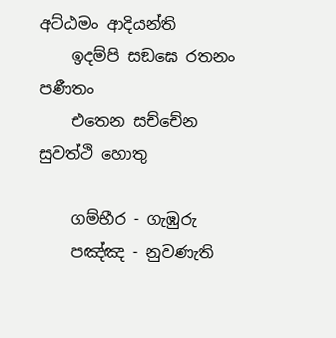අට්ඨමං ආදියන්ති
    ඉදම්පි සඞඝෙ රතනං පණීතං
    එතෙන සච්චේන සුවත්ථි හොතු

    ගම්භීර - ගැඹුරු
    පඤ්ඤ - නුවණැති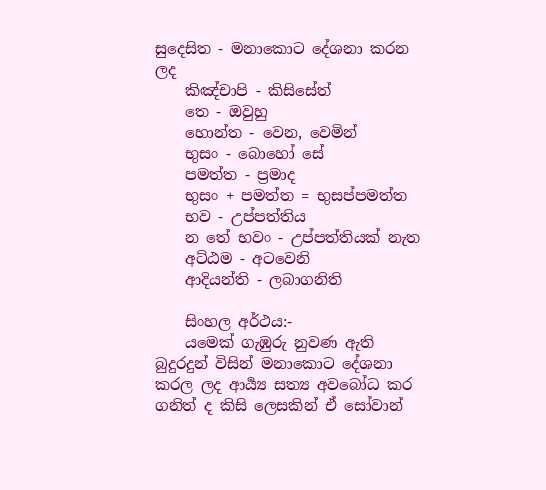සුදෙසිත - මනාකොට දේශනා කරන ලද
    කිඤ්චාපි - කිසිසේත්
    තෙ - ඔවුහු
    හොන්ත - වෙන, වෙමින්
    භුසං - බොහෝ සේ
    පමත්ත - ප්‍රමාද
    භුසං + පමත්ත = භුසප්පමත්ත
    භව - උප්පත්තිය
    න තේ භවං - උප්පත්තියක් නැත
    අට්ඨම - අටවෙනි
    ආදියන්ති - ලබාගනිති

    සිංහල අර්ථය:-
    යමෙක් ගැඹුරු නුවණ ඇති බුදුරදුන් විසින් මනාකොට දේශනා කරල ලද ආර්‍ය්‍ය සත්‍ය අවබෝධ කර ගනිත් ද කිසි ලෙසකින් ඒ සෝවාන්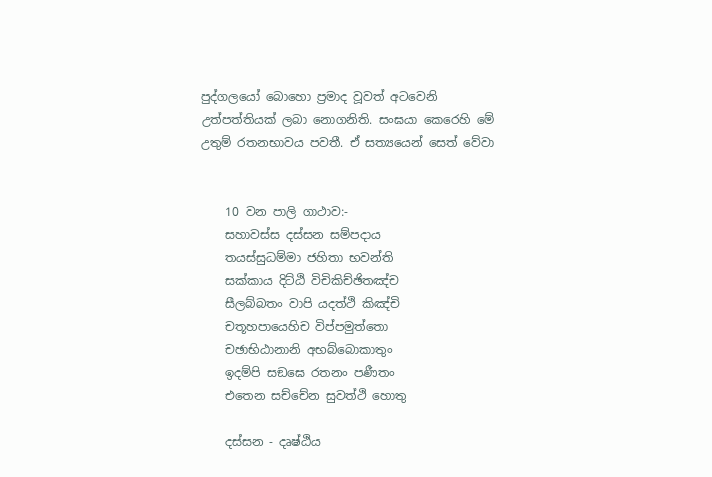පුද්ගලයෝ බොහො ප්‍රමාද වූවත් අටවෙනි උත්පත්තියක් ලබා නොගනිති. සංඝයා කෙරෙහි මේ උතුම් රතනභාවය පවතී. ඒ සත්‍ය‍යෙන් සෙත් වේවා


    10 වන පාලි ගාථාව:-
    සහාවස්ස දස්සන සම්පදාය
    තයස්සුධම්මා ජහිතා භවන්ති
    සක්කාය දිට්ඨි විචිකිච්ඡිතඤ්ච
    සීලබ්බතං වාපි යදත්ථි කිඤ්චි
    චතූහපායෙහිච විප්පමුත්තො
    චඡාභිඨානානි අභබ්බොකාතුං
    ඉදම්පි සඞඝෙ රතනං පණීතං
    එතෙන සච්චේන සුවත්ථි හොතු

    දස්සන - දෘෂ්ඨිය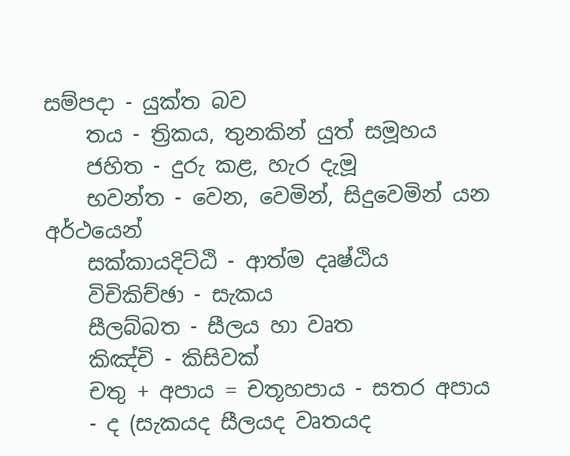සම්පදා - යුක්ත බව
    තය - ත්‍රිකය, තුනකින් යුත් සමූහය
    ජහිත - දුරු කළ, හැර දැමූ
    භවන්ත - වෙන, වෙමින්, සිදුවෙමින් යන අර්ථයෙන්
    සක්කායදිට්ඨි - ආත්ම දෘෂ්ඨිය
    විචිකිච්ඡා - සැකය
    සීලබ්බත - සීලය හා වෘත
    කිඤ්චි - කිසිවක්
    චතු + අපාය = චතූහපාය - සතර අපාය
    - ද (සැකයද සීලයද වෘතයද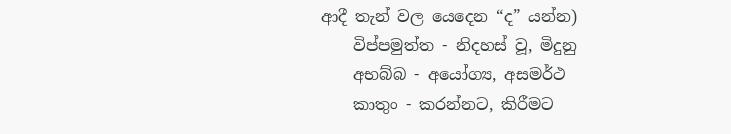ආදී තැන් වල යෙදෙන “ද” යන්න)
    විප්පමුත්ත - නිදහස් වූ, මිදුනු
    අභබ්බ - අයෝග්‍ය, අසමර්ථ
    කාතුං - කරන්නට, කිරීමට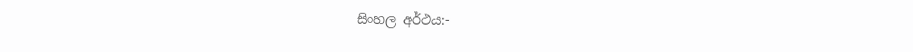සිංහල අර්ථය:-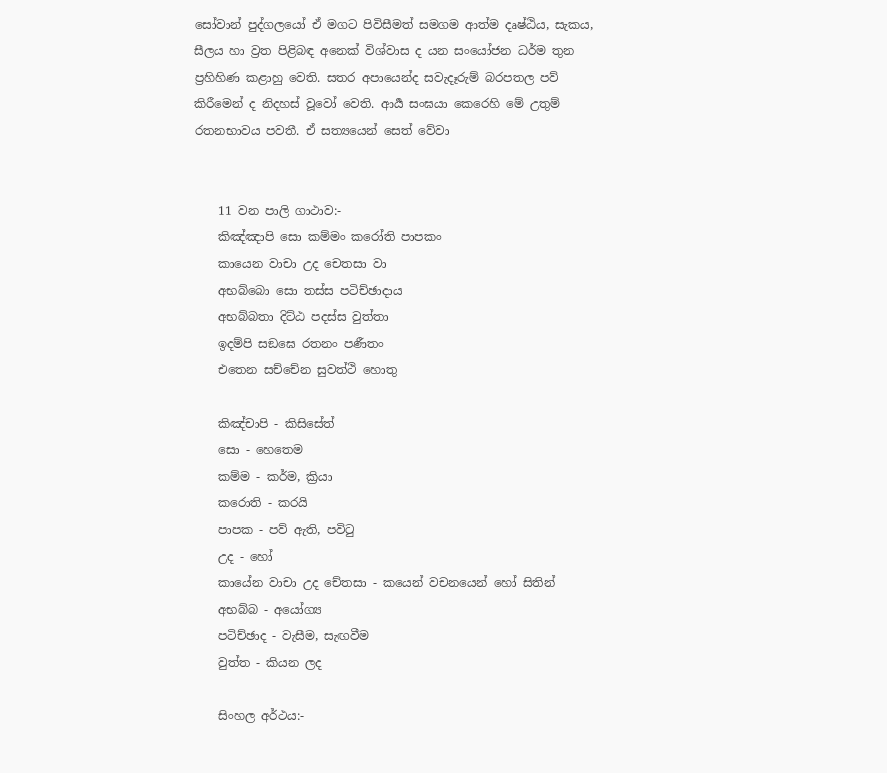සෝවාන් පුද්ගලයෝ ඒ මගට පිවිසීමත් සමගම ආත්ම දෘෂ්ඨිය, සැකය, සීලය හා ව්‍රත පිළිබඳ අනෙක් විශ්වාස ද යන සං‍යෝජන ධර්ම තුන ප්‍රහිහිණ කළාහු වෙති. සතර අපායෙන්ද සවැදෑරුම් බරපතල පව් කිරීමෙන් ද නිදහස් වූවෝ වෙති. ආර්‍ය සංඝයා කෙරෙහි මේ උතුම් රතනභාවය පවතී. ඒ සත්‍ය‍යෙන් සෙත් වේවා


    11 වන පාලි ගාථාව:-
    කිඤ්ඤාපි සො කම්මං කරෝති පාපකං
    කායෙන වාචා උද චෙතසා වා
    අභබ්බො සො තස්ස පටිච්ඡාදාය
    අභබ්බතා දිට්ඨ පදස්ස වුත්තා
    ඉදම්පි සඞඝෙ රතනං පණීතං
    එතෙන සච්චේන සුවත්ථි හොතු

    කිඤ්චාපි - කිසිසේත්
    සො - හෙතෙම
    කම්ම - කර්ම, ක්‍රියා
    කරොති - කරයි
    පාපක - පව් ඇති, පවිටු
    උද - හෝ
    කායේන වාචා උද චේතසා - කයෙන් වචනයෙන් හෝ සිතින්
    අභබ්බ - අයෝග්‍ය
    පටිච්ඡාද - වැසීම, සැඟවීම
    වුත්ත - කියන ලද

    සිංහල අර්ථය:-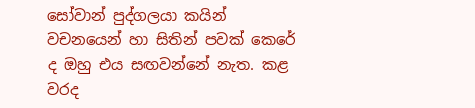සෝවාන් පුද්ගලයා කයින් වචනයෙන් හා සිතින් පවක් කෙරේ ද ඔහු එය සඟවන්නේ නැත. කළ වරද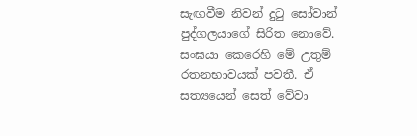සැඟවීම නිවන් දුටු සෝවාන් පුද්ගලයාගේ සිරිත නොවේ. සංඝයා කෙරෙහි මේ උතුම් රතනභාවයක් පවතී. ඒ සත්‍ය‍යෙන් සෙත් වේවා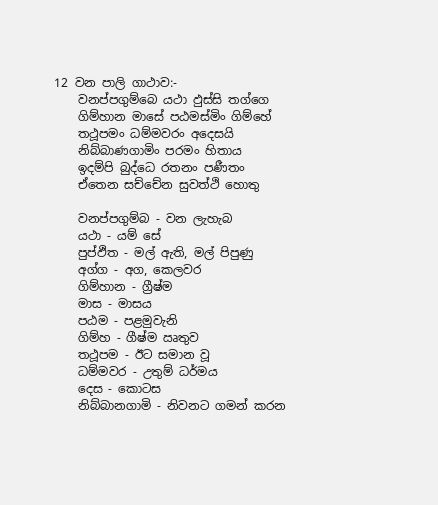12 වන පාලි ගාථාව:-
    වනප්පගුම්බෙ යථා ඵුස්සි තග්ගෙ
    ගිම්හාන මාසේ පඨමස්මිං ගිම්හේ
    තථූපමං ධම්මවරං අදෙසයි
    නිබ්බාණගාමිං පරමං හිතාය
    ඉදම්පි බුද්ධෙ රතනං පණීතං
    ඒතෙන සච්චේන සුවත්ථි හොතු

    වනප්පගුම්බ - වන ලැහැබ
    යථා - යම් සේ
    පුප්ඵිත - මල් ඇති, මල් පිපුණු
    අග්ග - අග, කෙලවර
    ගිම්හාන - ග්‍රීෂ්ම
    මාස - මාසය
    පඨම - පළමුවැනි
    ගිම්හ - ගීෂ්ම ඍතුව
    තථූපම - ඊට සමාන වූ
    ධම්මවර - උතුම් ධර්මය
    දෙස - කොටස
    නිබ්බානගාමි - නිවනට ගමන් කරන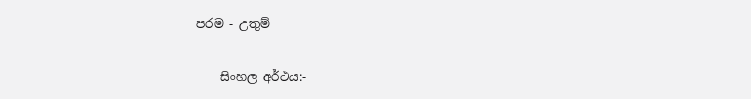පරම - උතුම්

    සිංහල අර්ථය:-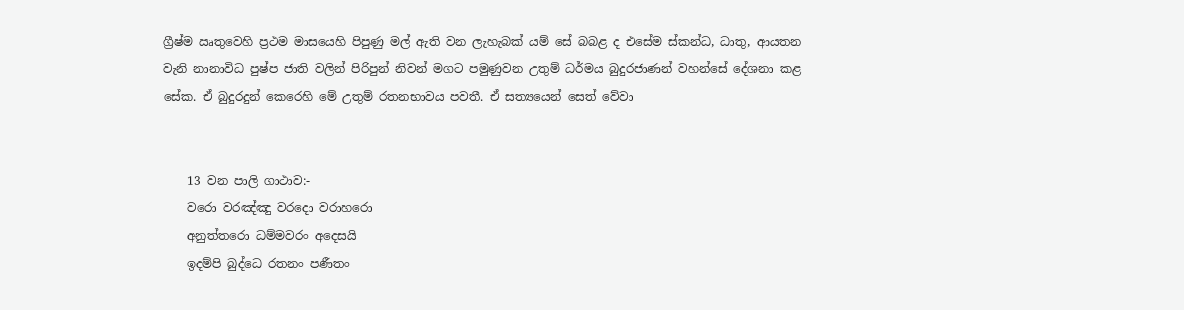ග්‍රීෂ්ම ඍතුවෙහි ප්‍රථම මාසයෙහි පිපුණු මල් ඇති වන ලැහැබක් යම් සේ බබළ ද එසේම ස්කන්ධ, ධාතු, ආයතන වැනි නානාවිධ පුෂ්ප ජාති වලින් පිරිපුන් නිවන් මගට පමුණුවන උතුම් ධර්මය බුදුරජාණන් වහන්සේ දේශනා කළ සේක. ඒ බුදුරදුන් කෙරෙහි මේ උතුම් රතනභාවය පවතී. ඒ සත්‍ය‍යෙන් සෙත් වේවා


    13 වන පාලි ගාථාව:-
    වරො වරඤ්ඤු වරදො වරාහරො
    අනුත්තරො ධම්මවරං අදෙසයි
    ඉදම්පි බුද්ධෙ රතනං පණීතං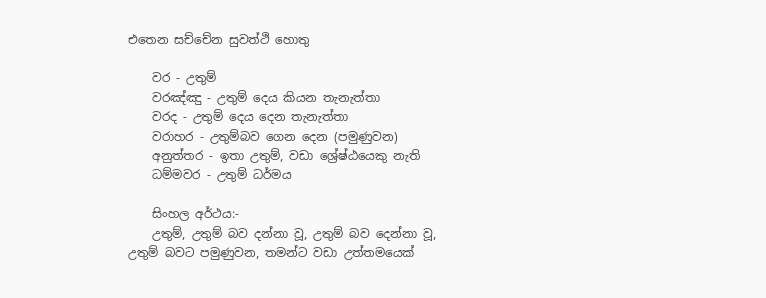එතෙන සච්චේන සුවත්ථි හොතු

    වර - උතුම්
    වරඤ්ඤු - උතුම් දෙය කියන තැනැත්තා
    වරද - උතුම් දෙය දෙන තැනැත්තා
    වරාහර - උතුම්බව ගෙන දෙන (පමුණුවන)
    අනුත්තර - ඉතා උතුම්, වඩා ශ්‍රේෂ්ඨයෙකු නැති
    ධම්මවර - උතුම් ධර්මය

    සිංහල අර්ථය:-
    උතුම්, උතුම් බව දන්නා වූ, උතුම් බව දෙන්නා වූ, උතුම් බවට පමුණුවන, තමන්ට වඩා උත්තමයෙක්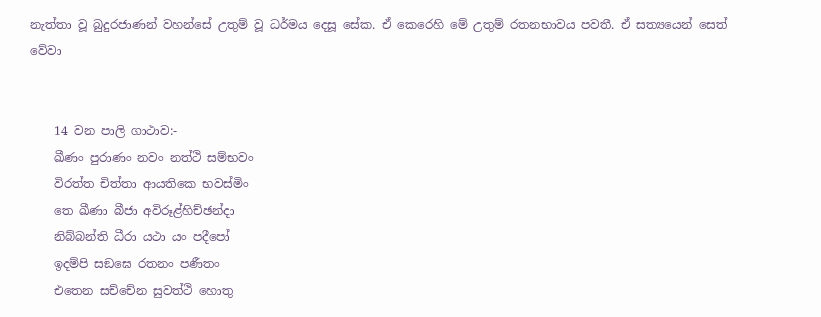නැත්තා වූ බුදුරජාණන් වහන්සේ උතුම් වූ ධර්මය දෙසූ සේක. ඒ කෙරෙහි මේ උතුම් රතනභාවය පවතී. ඒ සත්‍ය‍යෙන් සෙත් වේවා


    14 වන පාලි ගාථාව:-
    ඛීණං පුරාණං නවං නත්ථි සම්භවං
    විරත්ත චිත්තා ආයතිකෙ භවස්මිං
    තෙ ඛීණා බීජා අවිරූළ්හිච්ඡන්දා
    නිබ්බන්ති ධීරා යථා යං පදීපෝ
    ඉදම්පි සඞඝෙ රතනං පණීතං
    එතෙන සච්චේන සුවත්ථි හොතු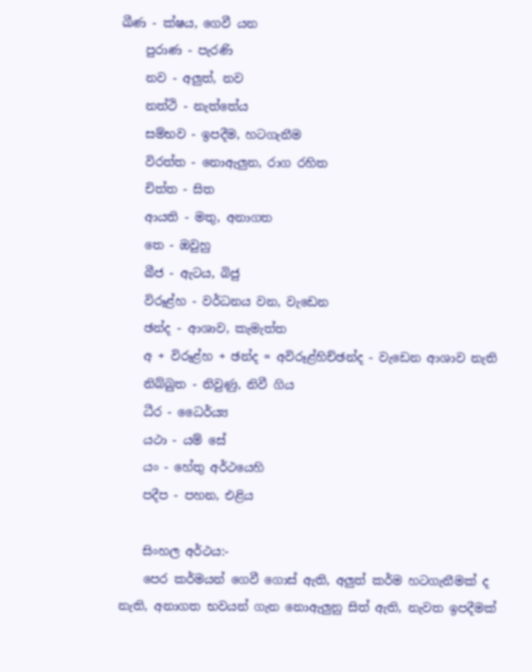ඛීණ - ක්ෂය, ගෙවී යන
    පුරාණ - පැරණි
    නව - අලුත්, නව
    නත්ථි - නැත්තේය
    සම්භව - ඉපදීම, හටගැනීම
    විරත්ත - නොඇලුන, රාග රහිත
    චිත්ත - සිත
    ආයති - මතු, අනාගත
    තෙ - ඔවුහු
    බීජ - ඇටය, බිජු
    විරූළ්හ - වර්ධනය වන, වැඩෙන
    ඡන්ද - ආශාව, කැමැත්ත
    අ + විරූළ්හ + ඡන්ද = අවිරූළ්හිච්ඡන්ද - වැඩෙන ආශාව නැති
    නිබ්බුත - නිවුණු, නිවී ගිය
    ධීර - ධෛර්ය්‍ය
    යථා - යම් සේ
    යං - හේතු අර්ථයෙහි
    පදීප - පහන, එළිය

    සිංහල අර්ථය:-
    පෙර කර්මයන් ගෙවී ගොස් ඇති, අලුත් කර්ම හටගැනීමක් ද නැති, අනාගත භවයන් ගැන නොඇලුනු සිත් ඇති, නැවත ඉපදීමක්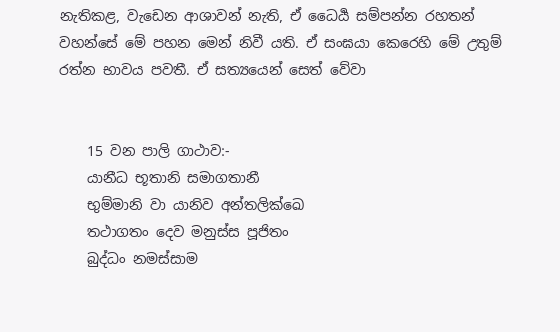නැතිකළ, වැඩෙන ආශාවන් නැති, ඒ ධෛර්‍ය සම්පන්න රහතන් වහන්සේ මේ පහන මෙන් නිවී යති. ඒ සංඝයා කෙරෙහි මේ උතුම් රත්න භාවය පවතී. ඒ සත්‍ය‍යෙන් සෙත් වේවා


    15 වන පාලි ගාථාව:-
    යානීධ භූතානි සමාගතානී
    භුම්මානි වා යානිව අන්තලික්ඛෙ
    තථාගතං දෙව මනුස්ස පූජිතං
    බුද්ධං නමස්සාම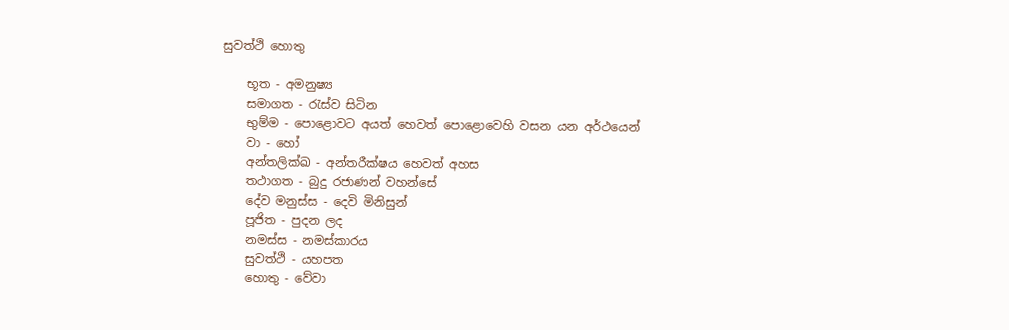සුවත්ථි හොතු

    භූත - අමනුෂ්‍ය
    සමාගත - රැස්ව සිටින
    භුම්ම - පොළොවට අයත් හෙවත් පොළොවෙහි වසන යන අර්ථයෙන්
    වා - හෝ
    අන්තලික්ඛ - අන්තරීක්ෂය හෙවත් අහස
    තථාගත - බුදු රජාණන් වහන්සේ
    දේව මනුස්ස - දෙවි මිනිසුන්
    පූජිත - පුදන ලද
    නමස්ස - නමස්කාරය
    සුවත්ථි - යහපත
    හොතු - වේවා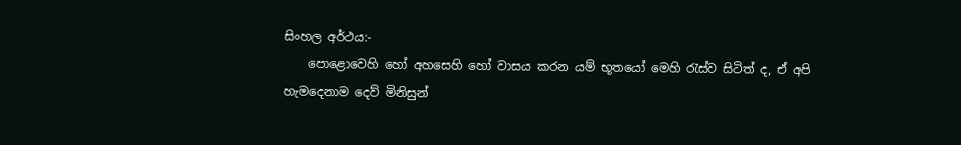සිංහල අර්ථය:-
    පොළොවෙහි හෝ අහසෙහි හෝ වාසය කරන යම් භූතයෝ මෙහි රැස්ව සිටිත් ද, ඒ අපි හැමදෙනාම දෙව් මිනිසුන්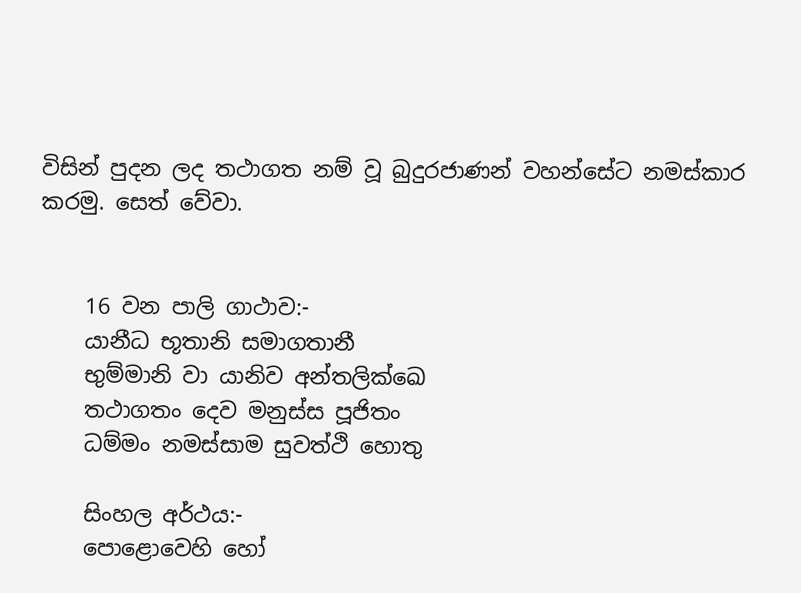විසින් පුදන ලද තථාගත නම් වූ බුදුරජාණන් වහන්සේට නමස්කාර කරමු. සෙත් වේවා.


    16 වන පාලි ගාථාව:-
    යානීධ භූතානි සමාගතානී
    භුම්මානි වා යානිව අන්තලික්ඛෙ
    තථාගතං දෙව මනුස්ස පූජිතං
    ධම්මං නමස්සාම සුවත්ථි හොතු

    සිංහල අර්ථය:-
    පොළොවෙහි හෝ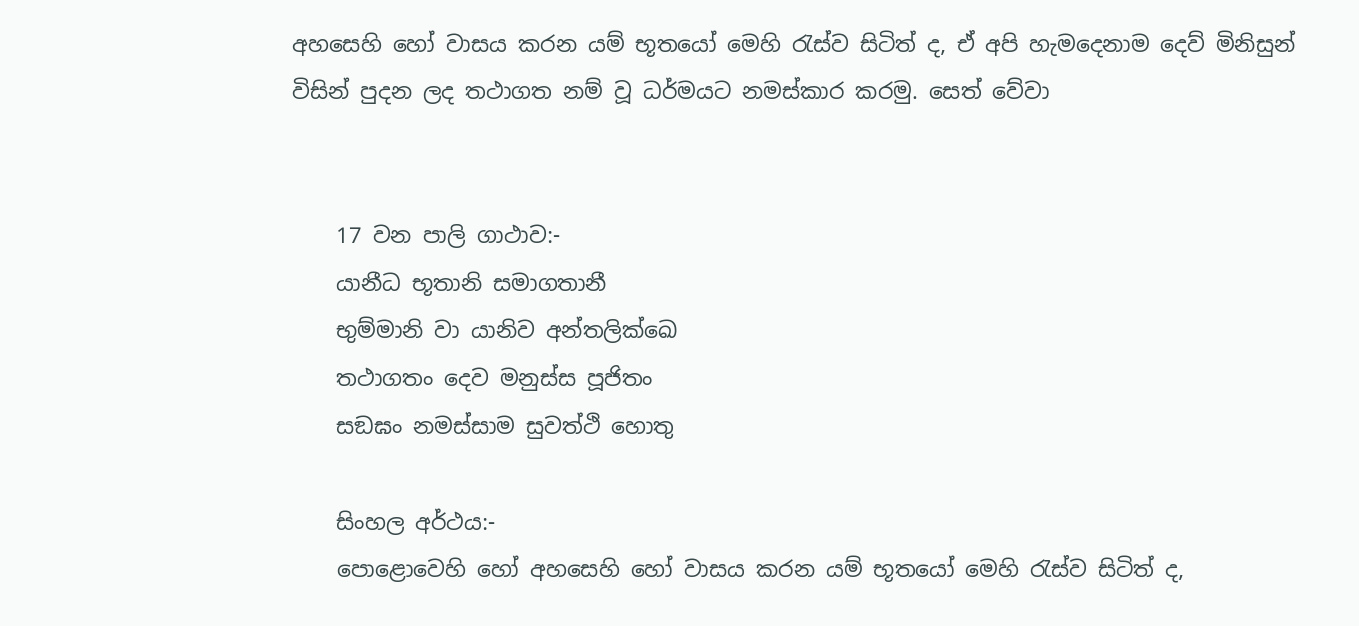අහසෙහි හෝ වාසය කරන යම් භූතයෝ මෙහි රැස්ව සිටිත් ද, ඒ අපි හැමදෙනාම දෙව් මිනිසුන් විසින් පුදන ලද තථාගත නම් වූ ධර්මයට නමස්කාර කරමු. සෙත් වේවා


    17 වන පාලි ගාථාව:-
    යානීධ භූතානි සමාගතානී
    භුම්මානි වා යානිව අන්තලික්ඛෙ
    තථාගතං දෙව මනුස්ස පූජිතං
    සඞඝං නමස්සාම සුවත්ථි හොතු

    සිංහල අර්ථය:-
    පොළොවෙහි හෝ අහසෙහි හෝ වාසය කරන යම් භූතයෝ මෙහි රැස්ව සිටිත් ද,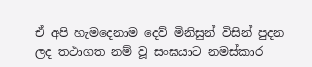ඒ අපි හැමදෙනාම දෙව් මිනිසුන් විසින් පුදන ලද තථාගත නම් වූ සංඝයාට නමස්කාර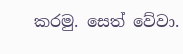කරමු. සෙත් වේවා.